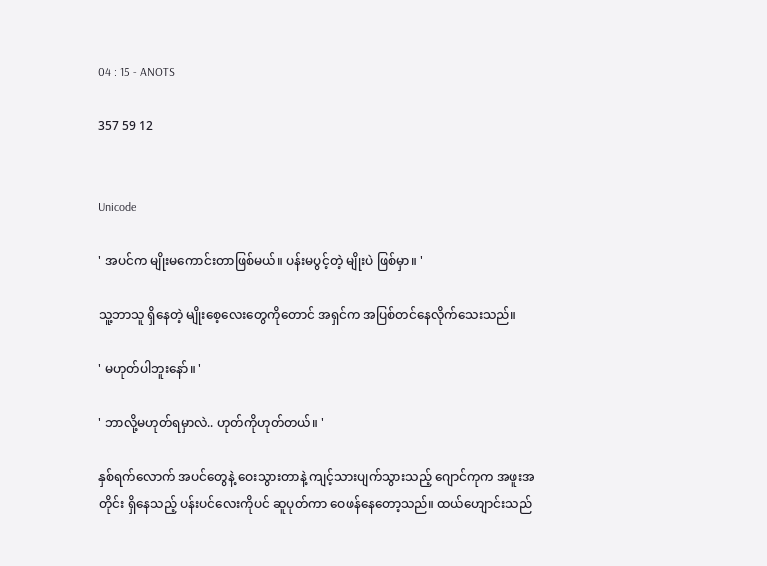04 : 15 - ANOTS

357 59 12


Unicode

' အပင်က မျိုးမကောင်းတာဖြစ်မယ်။ ပန်းမပွင့်တဲ့ မျိုးပဲ ဖြစ်မှာ။ '

သူ့ဘာသူ ရှိနေတဲ့ မျိုးစေ့လေးတွေကိုတောင် အရှင်က အပြစ်တင်နေလိုက်သေးသည်။

' မဟုတ်ပါဘူးနော်။ '

' ဘာလို့မဟုတ်ရမှာလဲ.. ဟုတ်ကိုဟုတ်တယ်။ '

နှစ်ရက်လောက် အပင်တွေနဲ့ ဝေးသွားတာနဲ့ ကျင့်သားပျက်သွားသည့် ဂျောင်ကုက အဖူးအတိုင်း ရှိနေသည့် ပန်းပင်လေးကိုပင် ဆူပုတ်ကာ ဝေဖန်နေတော့သည်။ ထယ်ဟျောင်းသည်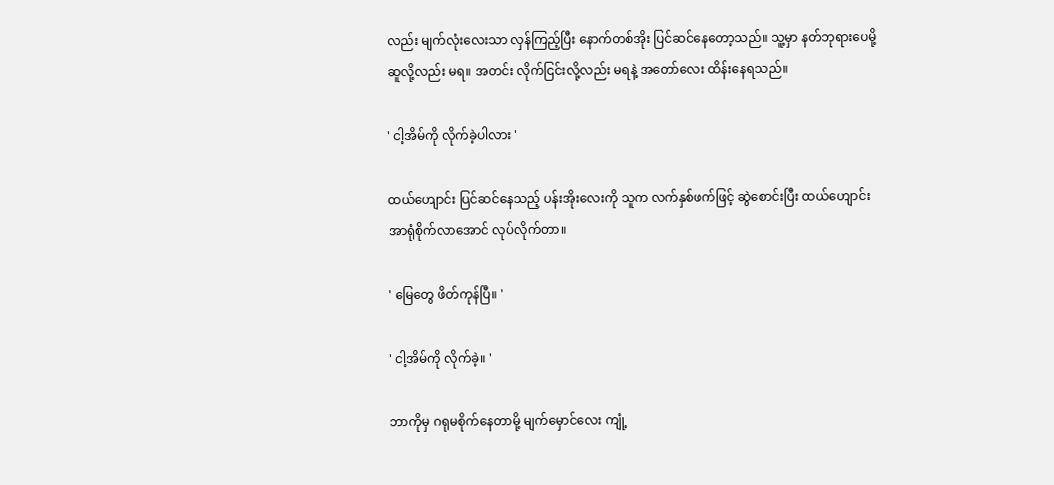လည်း မျက်လုံးလေးသာ လှန်ကြည့်ပြီး နောက်တစ်အိုး ပြင်ဆင်နေတော့သည်။ သူ့မှာ နတ်ဘုရားပေမို့ ဆူလို့လည်း မရ။ အတင်း လိုက်ငြင်းလို့လည်း မရနဲ့ အတော်လေး ထိန်းနေရသည်။

' ငါ့အိမ်ကို လိုက်ခဲ့ပါလား '

ထယ်ဟျောင်း ပြင်ဆင်နေသည့် ပန်းအိုးလေးကို သူက လက်နှစ်ဖက်ဖြင့် ဆွဲစောင်းပြီး ထယ်ဟျောင်းအာရုံစိုက်လာအောင် လုပ်လိုက်တာ။

' မြေတွေ ဖိတ်ကုန်ပြီ။ '

' ငါ့အိမ်ကို လိုက်ခဲ့။ '

ဘာကိုမှ ဂရုမစိုက်နေတာမို့ မျက်မှောင်လေး ကျုံ့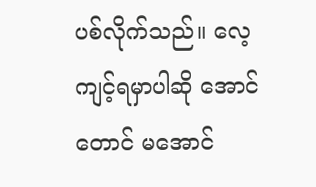ပစ်လိုက်သည်။ လေ့ကျင့်ရမှာပါဆို အောင်တောင် မအောင်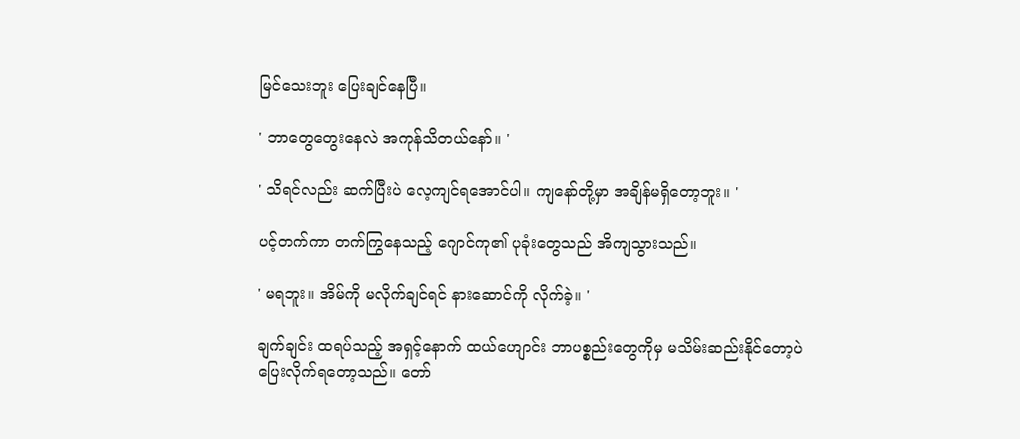မြင်သေးဘူး ပြေးချင်နေပြီ။

' ဘာတွေတွေးနေလဲ အကုန်သိတယ်နော်။ '

' သိရင်လည်း ဆက်ပြီးပဲ လေ့ကျင်ရအောင်ပါ။ ကျနော်တို့မှာ အချိန်မရှိတော့ဘူး။ '

ပင့်တက်ကာ တက်ကြွနေသည့် ဂျောင်ကု၏ ပုခုံးတွေသည် အိကျသွားသည်။

' မရဘူး။ အိမ်ကို မလိုက်ချင်ရင် နားဆောင်ကို လိုက်ခဲ့။ '

ချက်ချင်း ထရပ်သည့် အရှင့်နောက် ထယ်ဟျောင်း ဘာပစ္စည်းတွေကိုမှ မသိမ်းဆည်းနိုင်တော့ပဲ ပြေးလိုက်ရတော့သည်။ တော်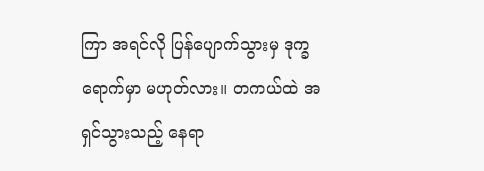ကြာ အရင်လို ပြန်ပျောက်သွားမှ ဒုက္ခရောက်မှာ မဟုတ်လား။ တကယ်ထဲ အရှင်သွားသည့် နေရာ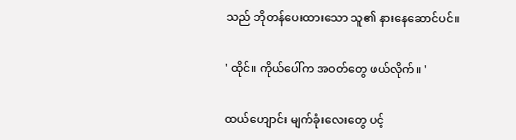သည် ဘိုတန်ပေးထားသော သူ၏ နားနေဆောင်ပင်။

' ထိုင်။ ကိုယ်ပေါ်က အဝတ်တွေ ဖယ်လိုက်။ '

ထယ်ဟျောင်း မျက်ခုံးလေးတွေ ပင့်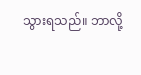သွားရသည်။ ဘာလို့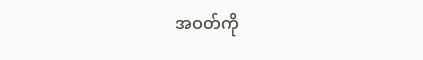အဝတ်ကို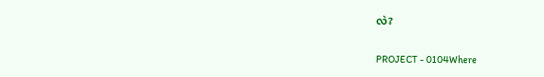လဲ?

PROJECT - 0104Where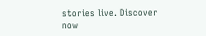stories live. Discover now